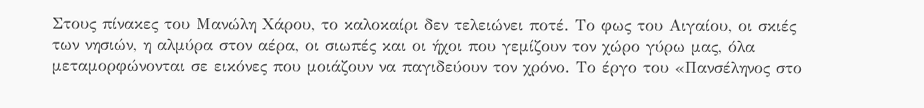Στους πίνακες του Μανώλη Χάρου, το καλοκαίρι δεν τελειώνει ποτέ. Το φως του Αιγαίου, οι σκιές των νησιών, η αλμύρα στον αέρα, οι σιωπές και οι ήχοι που γεμίζουν τον χώρο γύρω μας, όλα μεταμορφώνονται σε εικόνες που μοιάζουν να παγιδεύουν τον χρόνο. Το έργο του «Πανσέληνος στο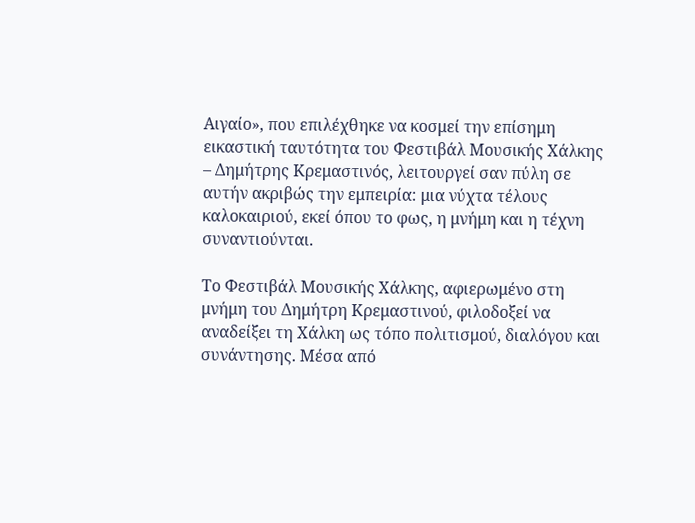Αιγαίο», που επιλέχθηκε να κοσμεί την επίσημη εικαστική ταυτότητα του Φεστιβάλ Μουσικής Χάλκης – Δημήτρης Κρεμαστινός, λειτουργεί σαν πύλη σε αυτήν ακριβώς την εμπειρία: μια νύχτα τέλους καλοκαιριού, εκεί όπου το φως, η μνήμη και η τέχνη συναντιούνται.

Το Φεστιβάλ Μουσικής Χάλκης, αφιερωμένο στη μνήμη του Δημήτρη Κρεμαστινού, φιλοδοξεί να αναδείξει τη Χάλκη ως τόπο πολιτισμού, διαλόγου και συνάντησης. Μέσα από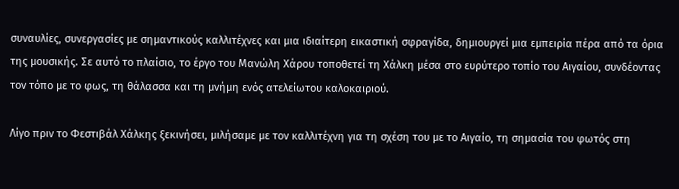συναυλίες, συνεργασίες με σημαντικούς καλλιτέχνες και μια ιδιαίτερη εικαστική σφραγίδα, δημιουργεί μια εμπειρία πέρα από τα όρια της μουσικής. Σε αυτό το πλαίσιο, το έργο του Μανώλη Χάρου τοποθετεί τη Χάλκη μέσα στο ευρύτερο τοπίο του Αιγαίου, συνδέοντας τον τόπο με το φως, τη θάλασσα και τη μνήμη ενός ατελείωτου καλοκαιριού.

Λίγο πριν το Φεστιβάλ Χάλκης ξεκινήσει, μιλήσαμε με τον καλλιτέχνη για τη σχέση του με το Αιγαίο, τη σημασία του φωτός στη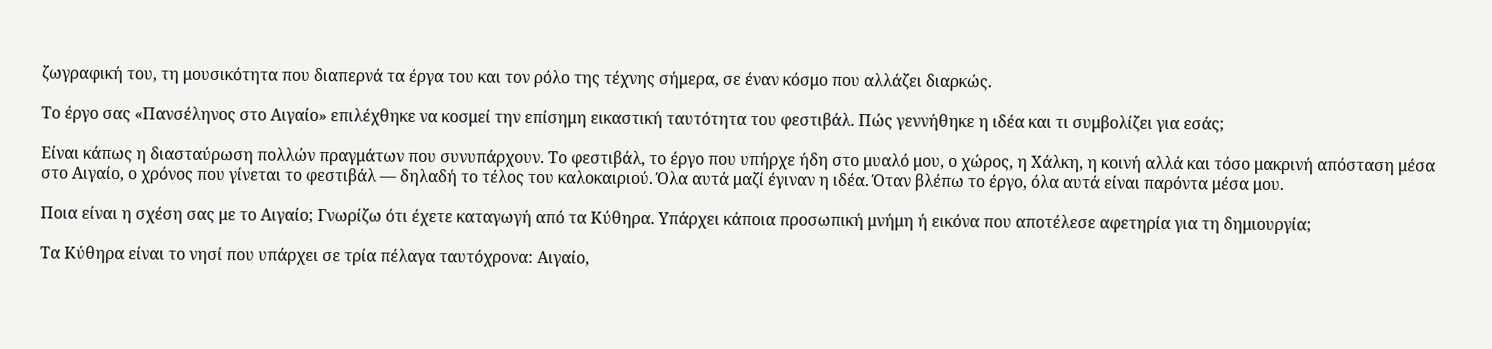ζωγραφική του, τη μουσικότητα που διαπερνά τα έργα του και τον ρόλο της τέχνης σήμερα, σε έναν κόσμο που αλλάζει διαρκώς.

Το έργο σας «Πανσέληνος στο Αιγαίο» επιλέχθηκε να κοσμεί την επίσημη εικαστική ταυτότητα του φεστιβάλ. Πώς γεννήθηκε η ιδέα και τι συμβολίζει για εσάς;

Είναι κάπως η διασταύρωση πολλών πραγμάτων που συνυπάρχουν. Το φεστιβάλ, το έργο που υπήρχε ήδη στο μυαλό μου, ο χώρος, η Χάλκη, η κοινή αλλά και τόσο μακρινή απόσταση μέσα στο Αιγαίο, ο χρόνος που γίνεται το φεστιβάλ — δηλαδή το τέλος του καλοκαιριού. Όλα αυτά μαζί έγιναν η ιδέα. Όταν βλέπω το έργο, όλα αυτά είναι παρόντα μέσα μου.

Ποια είναι η σχέση σας με το Αιγαίο; Γνωρίζω ότι έχετε καταγωγή από τα Κύθηρα. Υπάρχει κάποια προσωπική μνήμη ή εικόνα που αποτέλεσε αφετηρία για τη δημιουργία;

Τα Κύθηρα είναι το νησί που υπάρχει σε τρία πέλαγα ταυτόχρονα: Αιγαίο,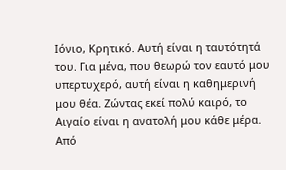Ιόνιο, Κρητικό. Αυτή είναι η ταυτότητά του. Για μένα, που θεωρώ τον εαυτό μου υπερτυχερό, αυτή είναι η καθημερινή μου θέα. Ζώντας εκεί πολύ καιρό, το Αιγαίο είναι η ανατολή μου κάθε μέρα. Από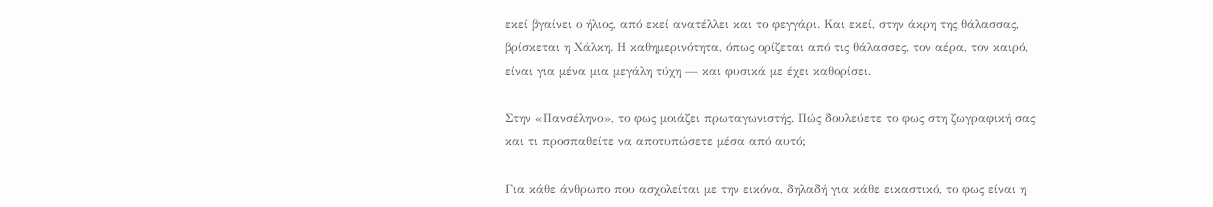εκεί βγαίνει ο ήλιος, από εκεί ανατέλλει και το φεγγάρι. Και εκεί, στην άκρη της θάλασσας, βρίσκεται η Χάλκη. Η καθημερινότητα, όπως ορίζεται από τις θάλασσες, τον αέρα, τον καιρό, είναι για μένα μια μεγάλη τύχη — και φυσικά με έχει καθορίσει.

Στην «Πανσέληνο», το φως μοιάζει πρωταγωνιστής. Πώς δουλεύετε το φως στη ζωγραφική σας και τι προσπαθείτε να αποτυπώσετε μέσα από αυτό;

Για κάθε άνθρωπο που ασχολείται με την εικόνα, δηλαδή για κάθε εικαστικό, το φως είναι η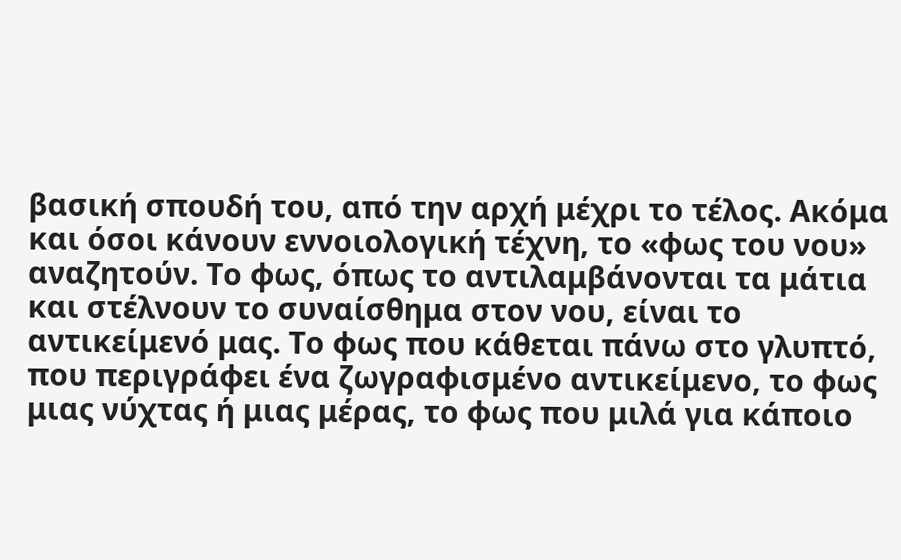βασική σπουδή του, από την αρχή μέχρι το τέλος. Ακόμα και όσοι κάνουν εννοιολογική τέχνη, το «φως του νου» αναζητούν. Το φως, όπως το αντιλαμβάνονται τα μάτια και στέλνουν το συναίσθημα στον νου, είναι το αντικείμενό μας. Το φως που κάθεται πάνω στο γλυπτό, που περιγράφει ένα ζωγραφισμένο αντικείμενο, το φως μιας νύχτας ή μιας μέρας, το φως που μιλά για κάποιο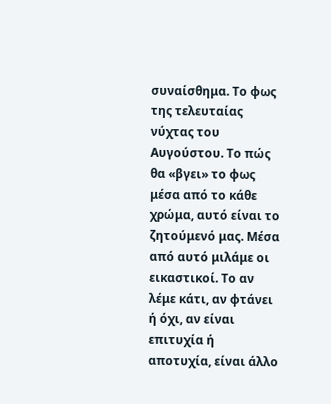συναίσθημα. Το φως της τελευταίας νύχτας του Αυγούστου. Το πώς θα «βγει» το φως μέσα από το κάθε χρώμα, αυτό είναι το ζητούμενό μας. Μέσα από αυτό μιλάμε οι εικαστικοί. Το αν λέμε κάτι, αν φτάνει ή όχι, αν είναι επιτυχία ή αποτυχία, είναι άλλο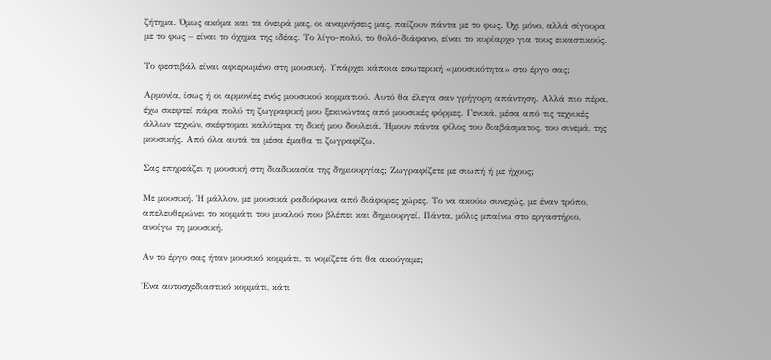ζήτημα. Όμως ακόμα και τα όνειρά μας, οι αναμνήσεις μας, παίζουν πάντα με το φως. Όχι μόνο, αλλά σίγουρα με το φως – είναι το όχημα της ιδέας. Το λίγο-πολύ, το θολό-διάφανο, είναι το κυρίαρχο για τους εικαστικούς.

Το φεστιβάλ είναι αφιερωμένο στη μουσική. Υπάρχει κάποια εσωτερική «μουσικότητα» στο έργο σας;

Αρμονία, ίσως ή οι αρμονίες ενός μουσικού κομματιού. Αυτό θα έλεγα σαν γρήγορη απάντηση. Αλλά πιο πέρα, έχω σκεφτεί πάρα πολύ τη ζωγραφική μου ξεκινώντας από μουσικές φόρμες. Γενικά, μέσα από τις τεχνικές άλλων τεχνών, σκέφτομαι καλύτερα τη δική μου δουλειά. Ήμουν πάντα φίλος του διαβάσματος, του σινεμά, της μουσικής. Από όλα αυτά τα μέσα έμαθα τι ζωγραφίζω.

Σας επηρεάζει η μουσική στη διαδικασία της δημιουργίας; Ζωγραφίζετε με σιωπή ή με ήχους;

Με μουσική. Ή μάλλον, με μουσικά ραδιόφωνα από διάφορες χώρες. Το να ακούω συνεχώς, με έναν τρόπο, απελευθερώνει το κομμάτι του μυαλού που βλέπει και δημιουργεί. Πάντα, μόλις μπαίνω στο εργαστήριο, ανοίγω τη μουσική.

Αν το έργο σας ήταν μουσικό κομμάτι, τι νομίζετε ότι θα ακούγαμε;

Ένα αυτοσχεδιαστικό κομμάτι, κάτι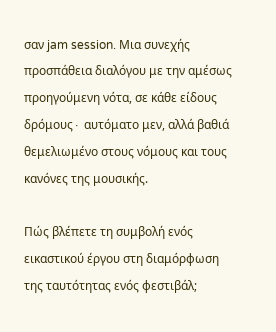σαν jam session. Μια συνεχής προσπάθεια διαλόγου με την αμέσως προηγούμενη νότα, σε κάθε είδους δρόμους∙ αυτόματο μεν, αλλά βαθιά θεμελιωμένο στους νόμους και τους κανόνες της μουσικής.

Πώς βλέπετε τη συμβολή ενός εικαστικού έργου στη διαμόρφωση της ταυτότητας ενός φεστιβάλ;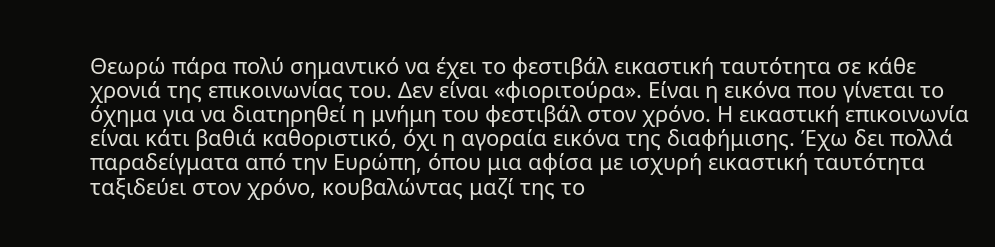Θεωρώ πάρα πολύ σημαντικό να έχει το φεστιβάλ εικαστική ταυτότητα σε κάθε χρονιά της επικοινωνίας του. Δεν είναι «φιοριτούρα». Είναι η εικόνα που γίνεται το όχημα για να διατηρηθεί η μνήμη του φεστιβάλ στον χρόνο. Η εικαστική επικοινωνία είναι κάτι βαθιά καθοριστικό, όχι η αγοραία εικόνα της διαφήμισης. Έχω δει πολλά παραδείγματα από την Ευρώπη, όπου μια αφίσα με ισχυρή εικαστική ταυτότητα ταξιδεύει στον χρόνο, κουβαλώντας μαζί της το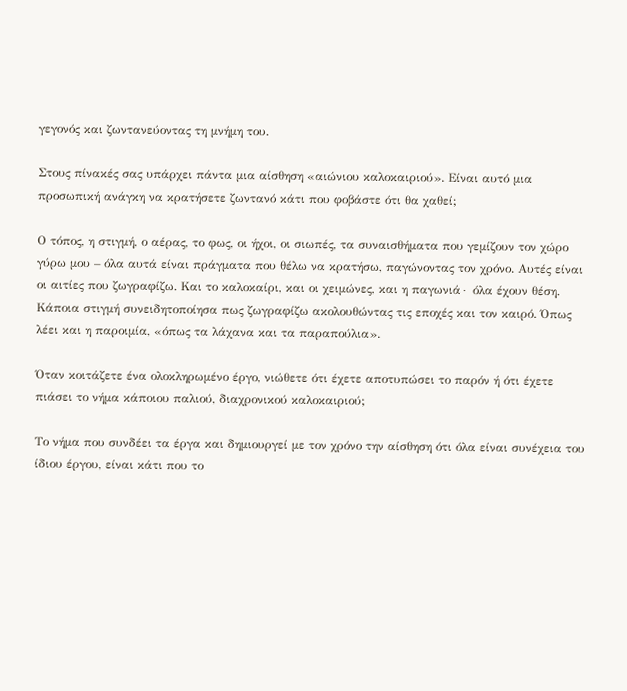γεγονός και ζωντανεύοντας τη μνήμη του.

Στους πίνακές σας υπάρχει πάντα μια αίσθηση «αιώνιου καλοκαιριού». Είναι αυτό μια προσωπική ανάγκη να κρατήσετε ζωντανό κάτι που φοβάστε ότι θα χαθεί;

Ο τόπος, η στιγμή, ο αέρας, το φως, οι ήχοι, οι σιωπές, τα συναισθήματα που γεμίζουν τον χώρο γύρω μου – όλα αυτά είναι πράγματα που θέλω να κρατήσω, παγώνοντας τον χρόνο. Αυτές είναι οι αιτίες που ζωγραφίζω. Και το καλοκαίρι, και οι χειμώνες, και η παγωνιά∙ όλα έχουν θέση. Κάποια στιγμή συνειδητοποίησα πως ζωγραφίζω ακολουθώντας τις εποχές και τον καιρό. Όπως λέει και η παροιμία, «όπως τα λάχανα και τα παραπούλια».

Όταν κοιτάζετε ένα ολοκληρωμένο έργο, νιώθετε ότι έχετε αποτυπώσει το παρόν ή ότι έχετε πιάσει το νήμα κάποιου παλιού, διαχρονικού καλοκαιριού;

Το νήμα που συνδέει τα έργα και δημιουργεί με τον χρόνο την αίσθηση ότι όλα είναι συνέχεια του ίδιου έργου, είναι κάτι που το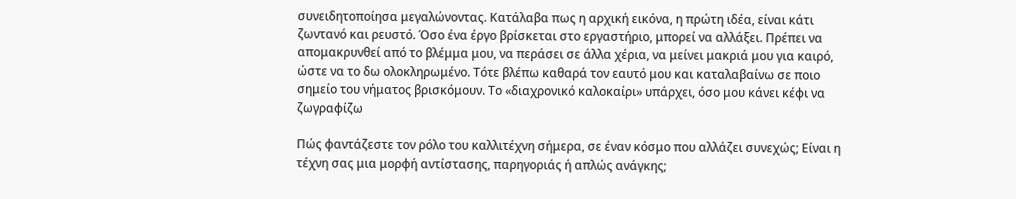συνειδητοποίησα μεγαλώνοντας. Κατάλαβα πως η αρχική εικόνα, η πρώτη ιδέα, είναι κάτι ζωντανό και ρευστό. Όσο ένα έργο βρίσκεται στο εργαστήριο, μπορεί να αλλάξει. Πρέπει να απομακρυνθεί από το βλέμμα μου, να περάσει σε άλλα χέρια, να μείνει μακριά μου για καιρό, ώστε να το δω ολοκληρωμένο. Τότε βλέπω καθαρά τον εαυτό μου και καταλαβαίνω σε ποιο σημείο του νήματος βρισκόμουν. Το «διαχρονικό καλοκαίρι» υπάρχει, όσο μου κάνει κέφι να ζωγραφίζω

Πώς φαντάζεστε τον ρόλο του καλλιτέχνη σήμερα, σε έναν κόσμο που αλλάζει συνεχώς; Είναι η τέχνη σας μια μορφή αντίστασης, παρηγοριάς ή απλώς ανάγκης;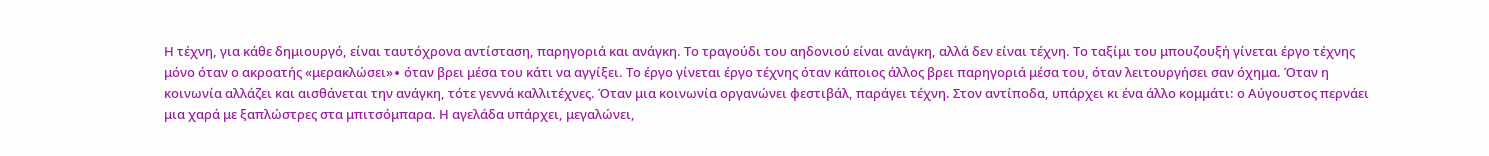Η τέχνη, για κάθε δημιουργό, είναι ταυτόχρονα αντίσταση, παρηγοριά και ανάγκη. Το τραγούδι του αηδονιού είναι ανάγκη, αλλά δεν είναι τέχνη. Το ταξίμι του μπουζουξή γίνεται έργο τέχνης μόνο όταν ο ακροατής «μερακλώσει»∙ όταν βρει μέσα του κάτι να αγγίξει. Το έργο γίνεται έργο τέχνης όταν κάποιος άλλος βρει παρηγοριά μέσα του, όταν λειτουργήσει σαν όχημα. Όταν η κοινωνία αλλάζει και αισθάνεται την ανάγκη, τότε γεννά καλλιτέχνες. Όταν μια κοινωνία οργανώνει φεστιβάλ, παράγει τέχνη. Στον αντίποδα, υπάρχει κι ένα άλλο κομμάτι: ο Αύγουστος περνάει μια χαρά με ξαπλώστρες στα μπιτσόμπαρα. Η αγελάδα υπάρχει, μεγαλώνει,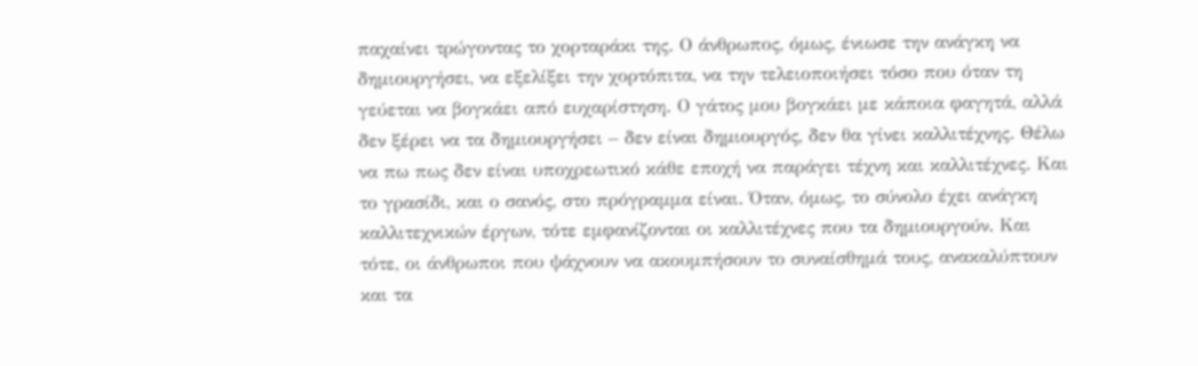παχαίνει τρώγοντας το χορταράκι της. Ο άνθρωπος, όμως, ένιωσε την ανάγκη να δημιουργήσει, να εξελίξει την χορτόπιτα, να την τελειοποιήσει τόσο που όταν τη γεύεται να βογκάει από ευχαρίστηση. Ο γάτος μου βογκάει με κάποια φαγητά, αλλά δεν ξέρει να τα δημιουργήσει – δεν είναι δημιουργός, δεν θα γίνει καλλιτέχνης. Θέλω να πω πως δεν είναι υποχρεωτικό κάθε εποχή να παράγει τέχνη και καλλιτέχνες. Και το γρασίδι, και ο σανός, στο πρόγραμμα είναι. Όταν, όμως, το σύνολο έχει ανάγκη καλλιτεχνικών έργων, τότε εμφανίζονται οι καλλιτέχνες που τα δημιουργούν. Και τότε, οι άνθρωποι που ψάχνουν να ακουμπήσουν το συναίσθημά τους, ανακαλύπτουν και τα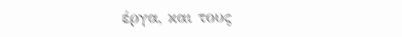έργα, και τους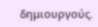δημιουργούς.